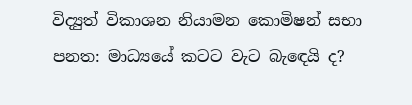විද්‍යුත් විකාශන නියාමන කොමිෂන් සභා පනත: මාධ්‍යයේ කටට වැට බැඳෙයි ද?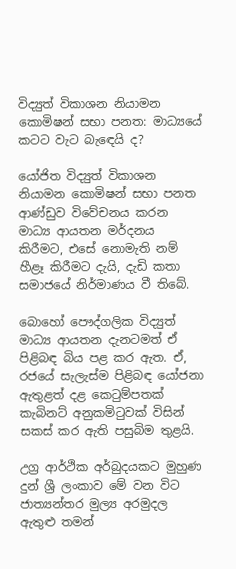විද්‍යුත් විකාශන නියාමන කොමිෂන් සභා පනත: මාධ්‍යයේ කටට වැට බැඳෙයි ද?

යෝජිත විද්‍යුත් විකාශන නියාමන කොමිෂන් සභා පනත ආණ්ඩුව විවේචනය කරන මාධ්‍ය ආයතන මර්දනය කිරීමට, එසේ නොමැති නම් හීළෑ කිරීමට දැයි, දැඩි කතා සමාජයේ නිර්මාණය වී තිබේ.

බොහෝ පෞද්ගලික විද්‍යුත් මාධ්‍ය ආයතන දැනටමත් ඒ පිළිබඳ බිය පළ කර ඇත. ඒ, රජයේ සැලැස්ම පිළිබඳ යෝජනා ඇතුළත් දළ කෙටුම්පතක් කැබිනට් අනුකමිටුවක් විසින් සකස් කර ඇති පසුබිම තුළයි.

උග්‍ර ආර්ථික අර්බුදයකට මුහුණ දුන් ශ්‍රී ලංකාව මේ වන විට ජාත්‍යන්තර මුල්‍ය අරමුදල ඇතුළු තමන්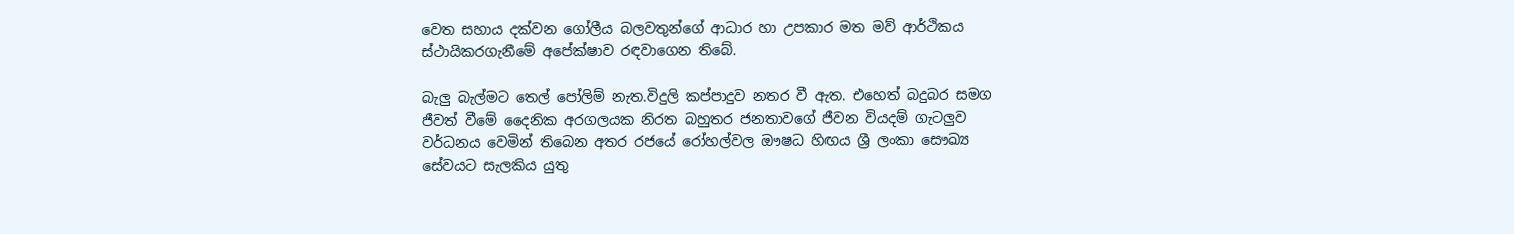වෙත සහාය දක්වන ගෝලීය බලවතුන්ගේ ආධාර හා උපකාර මත මව් ආර්ථිකය ස්ථායිකරගැනීමේ අපේක්ෂාව රඳවාගෙන තිබේ.

බැලු බැල්මට තෙල් පෝලිම් නැත.විදුලි කප්පාදුව නතර වී ඇත. එහෙත් බදුබර සමග ජීවත් වීමේ දෛනික අරගලයක නිරත බහුතර ජනතාවගේ ජීවන වියදම් ගැටලුව වර්ධනය වෙමින් තිබෙන අතර රජයේ රෝහල්වල ඖෂධ හිඟය ශ්‍රී ලංකා සෞඛ්‍ය සේවයට සැලකිය යුතු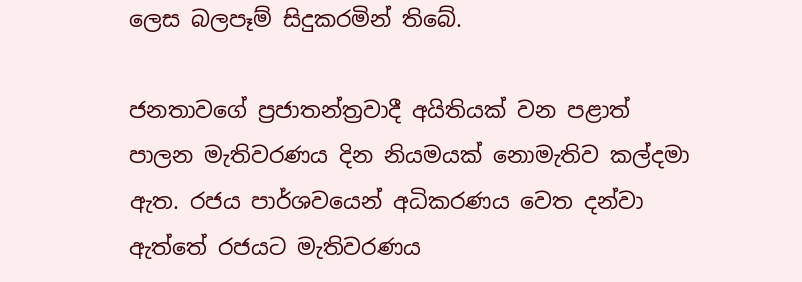ලෙස බලපෑම් සිදුකරමින් තිබේ.

ජනතාවගේ ප්‍රජාතන්ත්‍රවාදී අයිතියක් වන පළාත් පාලන මැතිවරණය දින නියමයක් නොමැතිව කල්දමා ඇත. රජය පාර්ශවයෙන් අධිකරණය වෙත දන්වා ඇත්තේ රජයට මැතිවරණය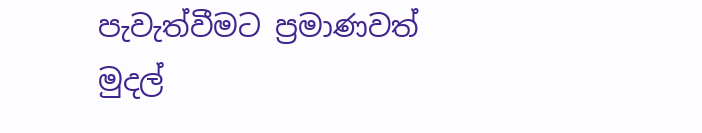පැවැත්වීමට ප්‍රමාණවත් මුදල්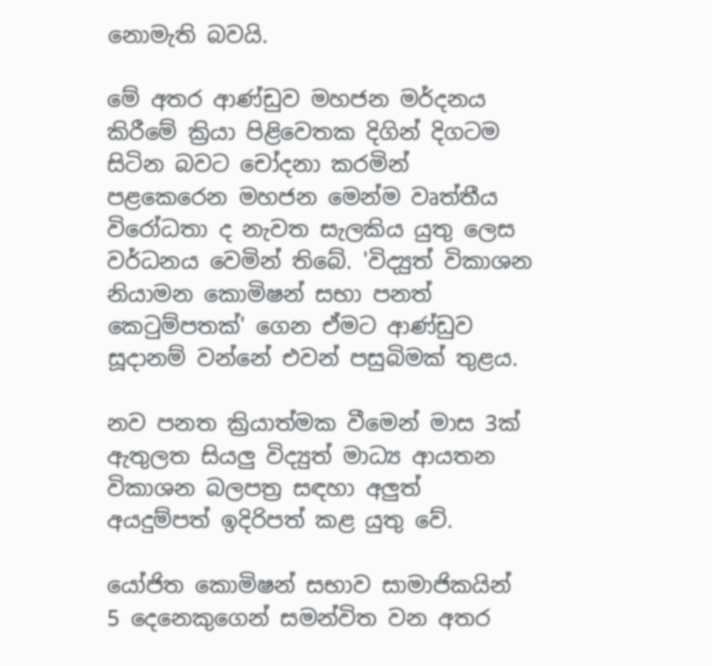නොමැති බවයි.

මේ අතර ආණ්ඩුව මහජන මර්දනය කිරීමේ ක්‍රියා පිළිවෙතක දිගින් දිගටම සිටින බවට චෝදනා කරමින් පළකෙරෙන මහජන මෙන්ම වෘත්තීය විරෝධතා ද නැවත සැලකිය යුතු ලෙස වර්ධනය වෙමින් තිබේ. 'විද්‍යුත් විකාශන නියාමන කොමිෂන් සභා පනත් කෙටුම්පතක්' ගෙන ඒමට ආණ්ඩුව සූදානම් වන්නේ එවන් පසුබිමක් තුළය.

නව පනත ක්‍රියාත්මක වීමෙන් මාස 3ක් ඇතුලත සියලු විද්‍යුත් මාධ්‍ය ආයතන විකාශන බලපත්‍ර සඳහා අලුත් අයදුම්පත් ඉදිරිපත් කළ යුතු වේ.

යෝජිත කොමිෂන් සභාව සාමාජිකයින් 5 දෙනෙකුගෙන් සමන්විත වන අතර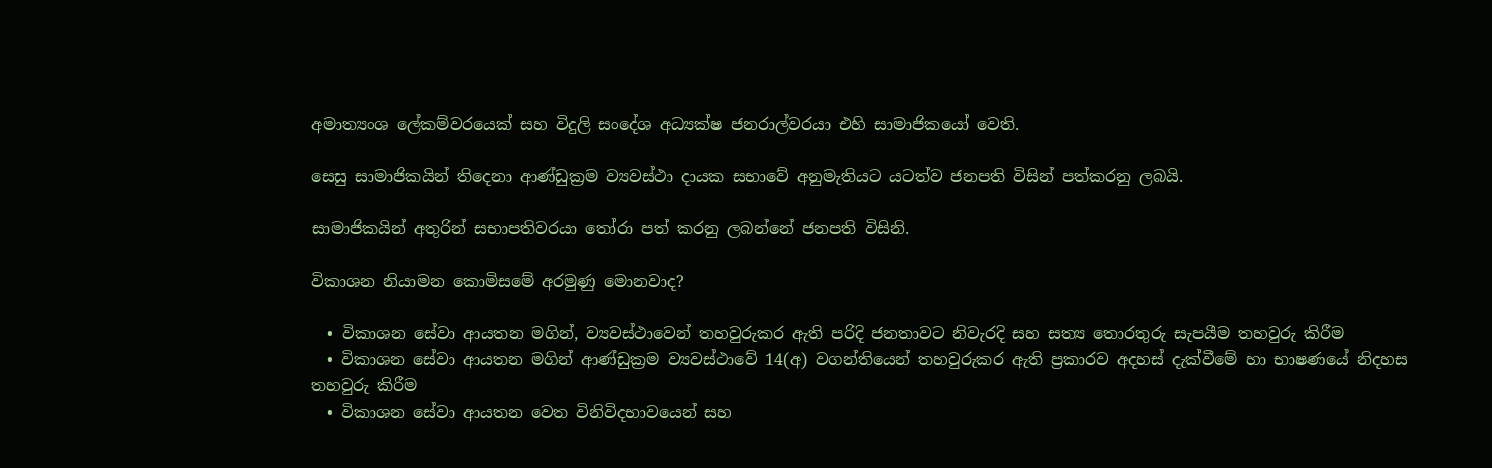අමාත්‍යංශ ලේකම්වරයෙක් සහ විදුලි සංදේශ අධ්‍යක්ෂ ජනරාල්වරයා එහි සාමාජිකයෝ වෙති.

සෙසු සාමාජිකයින් තිදෙනා ආණ්ඩුක්‍රම ව්‍යවස්ථා දායක සභාවේ අනුමැතියට යටත්ව ජනපති විසින් පත්කරනු ලබයි.

සාමාජිකයින් අතුරින් සභාපතිවරයා තෝරා පත් කරනු ලබන්නේ ජනපති විසිනි.

විකාශන නියාමන කොමිසමේ අරමුණු මොනවාද?

  • විකාශන සේවා ආයතන මගින්, ව්‍යවස්ථාවෙන් තහවුරුකර ඇති පරිදි ජනතාවට නිවැරදි සහ සත්‍ය තොරතුරු සැපයීම තහවුරු කිරීම
  • විකාශන සේවා ආයතන මගින් ආණ්ඩුක්‍රම ව්‍යවස්ථාවේ 14(අ) වගන්තියෙන් තහවුරුකර ඇති ප්‍රකාරව අදහස් දැක්වීමේ හා භාෂණයේ නිදහස තහවුරු කිරීම
  • විකාශන සේවා ආයතන වෙත විනිවිදභාවයෙන් සහ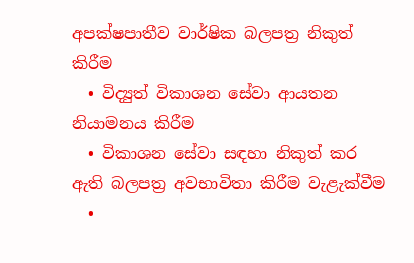අපක්ෂපාතීව වාර්ෂික බලපත්‍ර නිකුත් කිරීම
  • විද්‍යුත් විකාශන සේවා ආයතන නියාමනය කිරීම
  • විකාශන සේවා සඳහා නිකුත් කර ඇති බලපත්‍ර අවභාවිතා කිරීම වැළැක්වීම
  •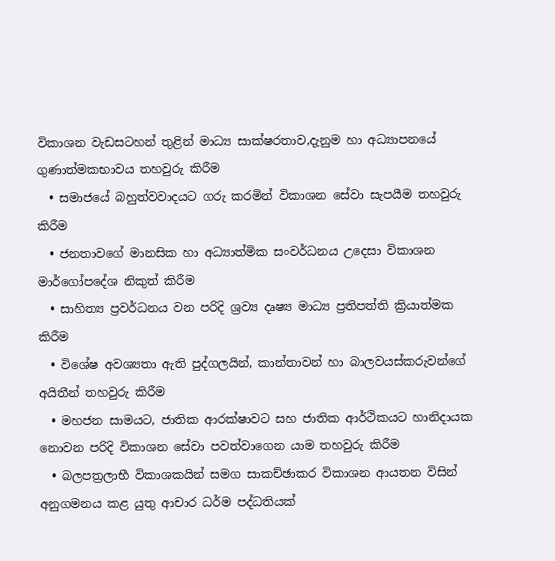විකාශන වැඩසටහන් තුළින් මාධ්‍ය සාක්ෂරතාව,දැනුම හා අධ්‍යාපනයේ ගුණාත්මකභාවය තහවුරු කිරීම
  • සමාජයේ බහුත්වවාදයට ගරු කරමින් විකාශන සේවා සැපයීම තහවුරු කිරීම
  • ජනතාවගේ මානසික හා අධ්‍යාත්මික සංවර්ධනය උදෙසා විකාශන මාර්ගෝපදේශ නිකුත් කිරීම
  • සාහිත්‍ය ප්‍රවර්ධනය වන පරිදි ශ්‍රව්‍ය දෘෂ්‍ය මාධ්‍ය ප්‍රතිපත්ති ක්‍රියාත්මක කිරීම
  • විශේෂ අවශ්‍යතා ඇති පුද්ගලයින්, කාන්තාවන් හා බාලවයස්කරුවන්ගේ අයිතීන් තහවුරු කිරීම
  • මහජන සාමයට, ජාතික ආරක්ෂාවට සහ ජාතික ආර්ථිකයට හානිදායක නොවන පරිදි විකාශන සේවා පවත්වාගෙන යාම තහවුරු කිරීම
  • බලපත්‍රලාභී විකාශකයින් සමග සාකච්ඡාකර විකාශන ආයතන විසින් අනුගමනය කළ යුතු ආචාර ධර්ම පද්ධතියක්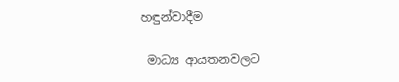හඳුන්වාදීම

 මාධ්‍ය ආයතනවලට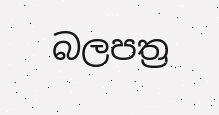බලපත්‍ර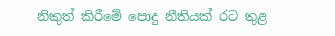නිකුත් කිරීමේ පොදු නීතියක් රට තුළ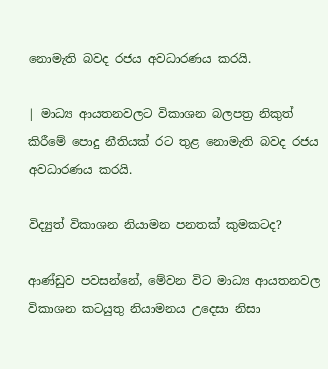නොමැති බවද රජය අවධාරණය කරයි.

| මාධ්‍ය ආයතනවලට විකාශන බලපත්‍ර නිකුත් කිරීමේ පොදු නීතියක් රට තුළ නොමැති බවද රජය අවධාරණය කරයි.

විද්‍යුත් විකාශන නියාමන පනතක් කුමකටද?

ආණ්ඩුව පවසන්නේ, මේවන විට මාධ්‍ය ආයතනවල විකාශන කටයුතු නියාමනය උදෙසා නිසා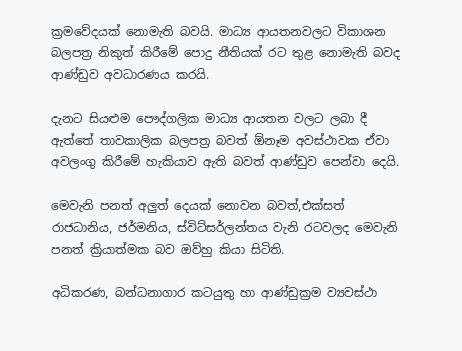ක්‍රමවේදයක් නොමැති බවයි. මාධ්‍ය ආයතනවලට විකාශන බලපත්‍ර නිකුත් කිරීමේ පොදු නීතියක් රට තුළ නොමැති බවද ආණ්ඩුව අවධාරණය කරයි.

දැනට සියළුම පෞද්ගලික මාධ්‍ය ආයතන වලට ලබා දී ඇත්තේ තාවකාලික බලපත්‍ර බවත් ඕනෑම අවස්ථාවක ඒවා අවලංගු කිරීමේ හැකියාව ඇති බවත් ආණ්ඩුව පෙන්වා දෙයි.

මෙවැනි පනත් අලුත් දෙයක් නොවන බවත්,එක්සත් රාජධානිය, ජර්මනිය, ස්විට්සර්ලන්තය වැනි රටවලද මෙවැනි පනත් ක්‍රියාත්මක බව ඔව්හු කියා සිටිති.

අධිකරණ, බන්ධනාගාර කටයුතු හා ආණ්ඩුක්‍රම ව්‍යවස්ථා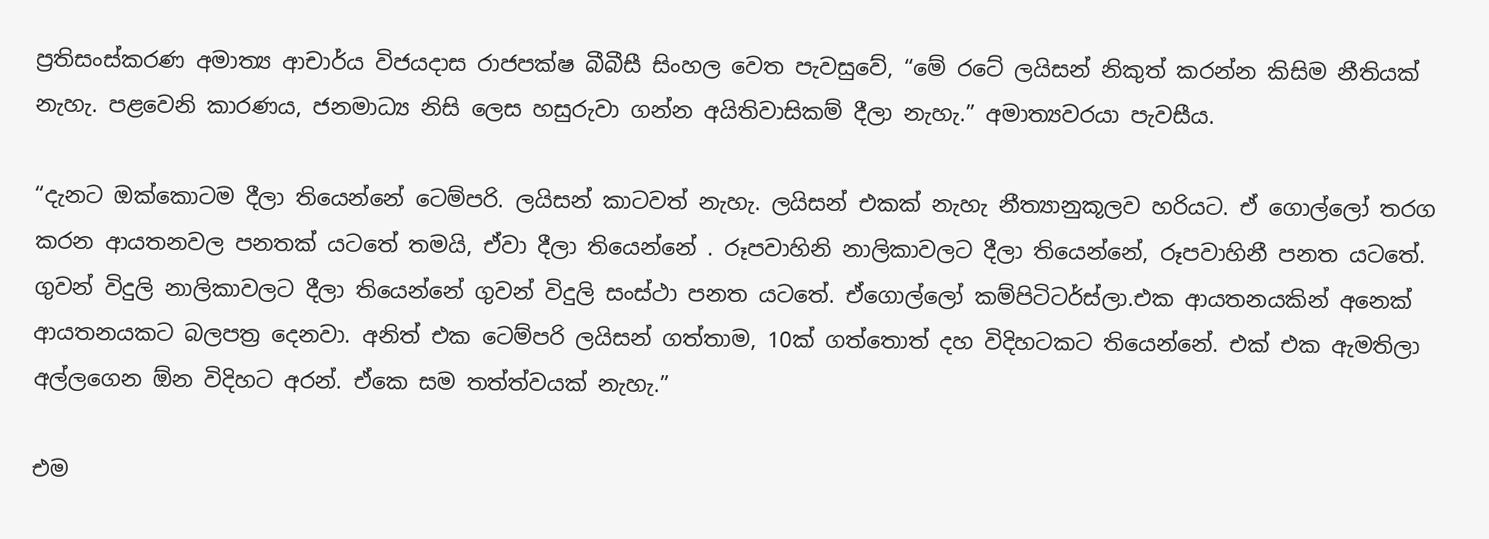ප්‍රතිසංස්කරණ අමාත්‍ය ආචාර්ය විජයදාස රාජපක්ෂ බීබීසී සිංහල වෙත පැවසුවේ, “මේ රටේ ලයිසන් නිකුත් කරන්න කිසිම නීතියක් නැහැ. පළවෙනි කාරණය, ජනමාධ්‍ය නිසි ලෙස හසුරුවා ගන්න අයිතිවාසිකම් දීලා නැහැ.” අමාත්‍යවරයා පැවසීය.

“දැනට ඔක්කොටම දීලා තියෙන්නේ ටෙම්පරි. ලයිසන් කාටවත් නැහැ. ලයිසන් එකක් නැහැ නීත්‍යානුකූලව හරියට. ඒ ගොල්ලෝ තරග කරන ආයතනවල පනතක් යටතේ තමයි, ඒවා දීලා තියෙන්නේ . රූපවාහිනි නාලිකාවලට දීලා තියෙන්නේ, රූපවාහිනී පනත යටතේ. ගුවන් විදුලි නාලිකාවලට දීලා තියෙන්නේ ගුවන් විදුලි සංස්ථා පනත යටතේ. ඒගොල්ලෝ කම්පිටිටර්ස්ලා.එක ආයතනයකින් අනෙක් ආයතනයකට බලපත්‍ර දෙනවා. අනිත් එක ටෙම්පරි ලයිසන් ගත්තාම, 10ක් ගත්තොත් දහ විදිහටකට තියෙන්නේ. එක් එක ඇමතිලා අල්ලගෙන ඕන විදිහට අරන්. ඒකෙ සම තත්ත්වයක් නැහැ.”

එම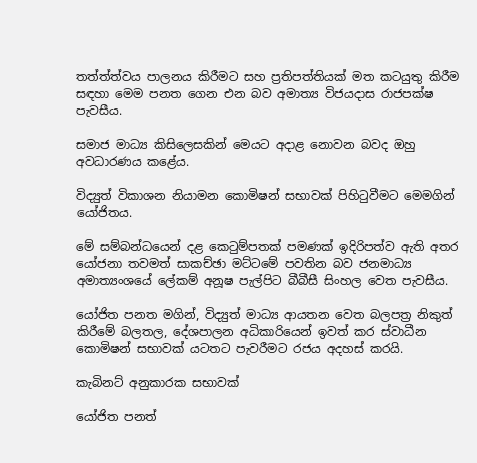තත්ත්ත්වය පාලනය කිරීමට සහ ප්‍රතිපත්තියක් මත කටයුතු කිරීම සඳහා මෙම පනත ගෙන එන බව අමාත්‍ය විජයදාස රාජපක්ෂ පැවසීය.

සමාජ මාධ්‍ය කිසිලෙසකින් මෙයට අදාළ නොවන බවද ඔහු අවධාරණය කළේය.

විද්‍යුත් විකාශන නියාමන කොමිෂන් සභාවක් පිහිටුවීමට මෙමගින් යෝජිතය.

මේ සම්බන්ධයෙන් දළ කෙටුම්පතක් පමණක් ඉදිරිපත්ව ඇති අතර යෝජනා තවමත් සාකච්ඡා මට්ටමේ පවතින බව ජනමාධ්‍ය අමාත්‍යංශයේ ලේකම් අනූෂ පැල්පිට බීබීසී සිංහල වෙත පැවසීය.

යෝජිත පනත මගින්, විද්‍යුත් මාධ්‍ය ආයතන වෙත බලපත්‍ර නිකුත් කිරීමේ බලතල, දේශපාලන අධිකාරියෙන් ඉවත් කර ස්වාධීන කොමිෂන් සභාවක් යටතට පැවරීමට රජය අදහස් කරයි.

කැබිනට් අනුකාරක සභාවක්

යෝජිත පනත්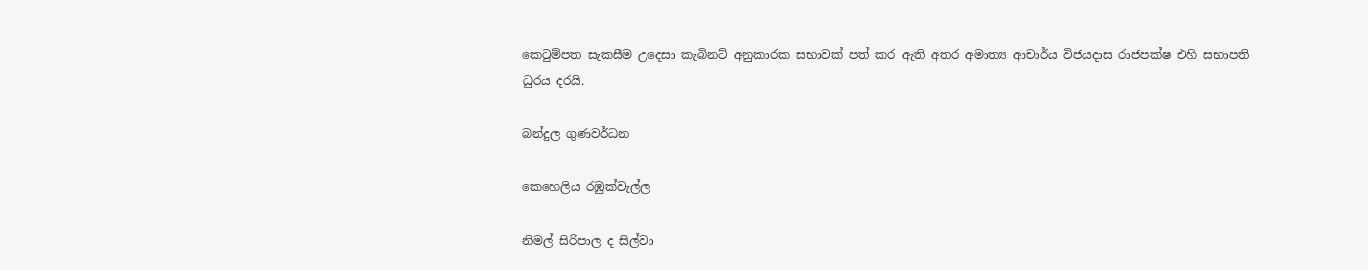කෙටුම්පත සැකසීම උදෙසා කැබිනට් අනුකාරක සභාවක් පත් කර ඇති අතර අමාත්‍ය ආචාර්ය විජයදාස රාජපක්ෂ එහි සභාපති ධුරය දරයි.

බන්දුල ගුණවර්ධන

කෙහෙලිය රඹුක්වැල්ල

නිමල් සිරිපාල ද සිල්වා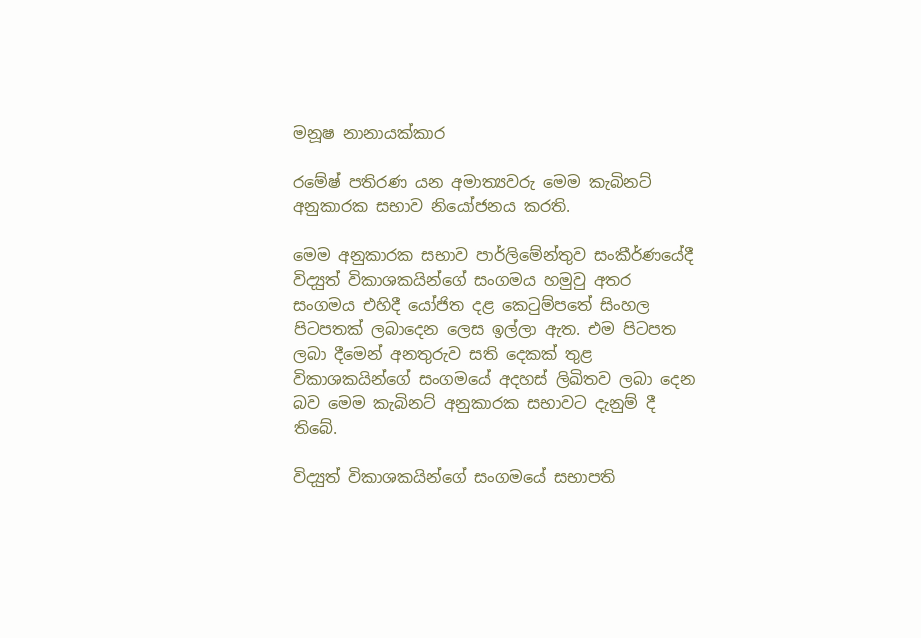මනූෂ නානායක්කාර

රමේෂ් පතිරණ යන අමාත්‍යවරු මෙම කැබිනට් අනුකාරක සභාව නියෝජනය කරති.

මෙම අනුකාරක සභාව පාර්ලිමේන්තුව සංකීර්ණයේදී විද්‍යුත් විකාශකයින්ගේ සංගමය හමුවු අතර සංගමය එහිදී යෝජිත දළ කෙටුම්පතේ සිංහල පිටපතක් ලබාදෙන ලෙස ඉල්ලා ඇත. එම පිටපත ලබා දීමෙන් අනතුරුව සති දෙකක් තුළ විකාශකයින්ගේ සංගමයේ අදහස් ලිඛිතව ලබා දෙන බව මෙම කැබිනට් අනුකාරක සභාවට දැනුම් දී තිබේ.

විද්‍යුත් විකාශකයින්ගේ සංගමයේ සභාපති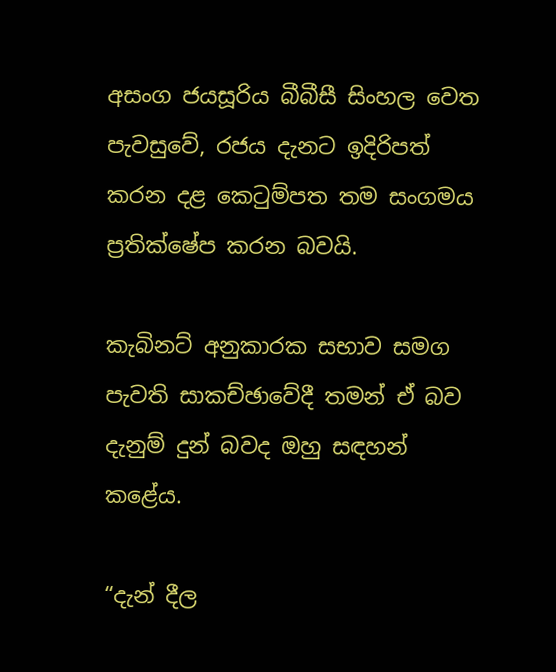අසංග ජයසූරිය බීබීසී සිංහල වෙත පැවසුවේ, රජය දැනට ඉදිරිපත් කරන දළ කෙටුම්පත තම සංගමය ප්‍රතික්ෂේප කරන බවයි.

කැබිනට් අනුකාරක සභාව සමග පැවති සාකච්ඡාවේදී තමන් ඒ බව දැනුම් දුන් බවද ඔහු සඳහන් කළේය.

“දැන් දීල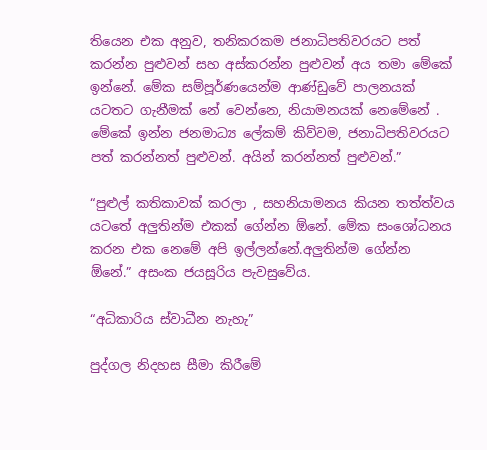තියෙන එක අනුව, තනිකරකම ජනාධිපතිවරයට පත් කරන්න පුළුවන් සහ අස්කරන්න පුළුවන් අය තමා මේකේ ඉන්නේ. මේක සම්පූර්ණයෙන්ම ආණ්ඩුවේ පාලනයක් යටතට ගැනීමක් නේ වෙන්නෙ, නියාමනයක් නෙමේනේ . මේකේ ඉන්න ජනමාධ්‍ය ලේකම් කිව්වම, ජනාධිපතිවරයට පත් කරන්නත් පුළුවන්. අයින් කරන්නත් පුළුවන්.”

“පුළුල් කතිකාවක් කරලා , සහනියාමනය කියන තත්ත්වය යටතේ අලුතින්ම එකක් ගේන්න ඕනේ. මේක සංශෝධනය කරන එක නෙමේ අපි ඉල්ලන්නේ.අලුතින්ම ගේන්න ඕනේ.” අසංක ජයසූරිය පැවසුවේය.

“අධිකාරිය ස්වාධීන නැහැ”

පුද්ගල නිදහස සීමා කිරීමේ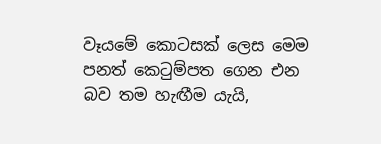වෑයමේ කොටසක් ලෙස මෙම පනත් කෙටුම්පත ගෙන එන බව තම හැඟීම යැයි,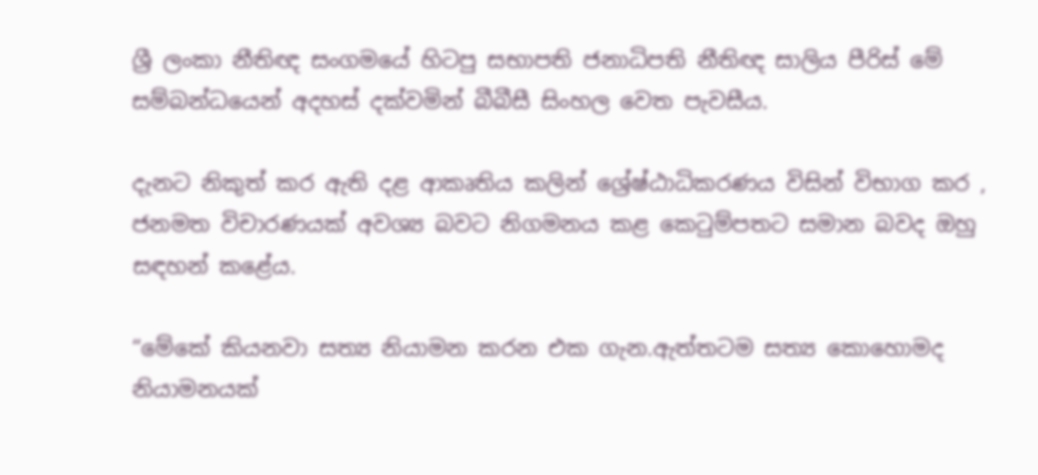ශ්‍රී ලංකා නීතිඥ සංගමයේ හිටපු සභාපති ජනාධිපති නීතිඥ සාලිය පීරිස් මේ සම්බන්ධයෙන් අදහස් දක්වමින් බීබීසී සිංහල වෙත පැවසීය.

දැනට නිකුත් කර ඇති දළ ආකෘතිය කලින් ශ්‍රේෂ්ඨාධිකරණය විසින් විභාග කර , ජනමත විචාරණයක් අවශ්‍ය බවට නිගමනය කළ කෙටුම්පතට සමාන බවද ඔහු සඳහන් කළේය.

“මේකේ කියනවා සත්‍ය නියාමන කරන එක ගැන.ඇත්තටම සත්‍ය කොහොමද නියාමනයක්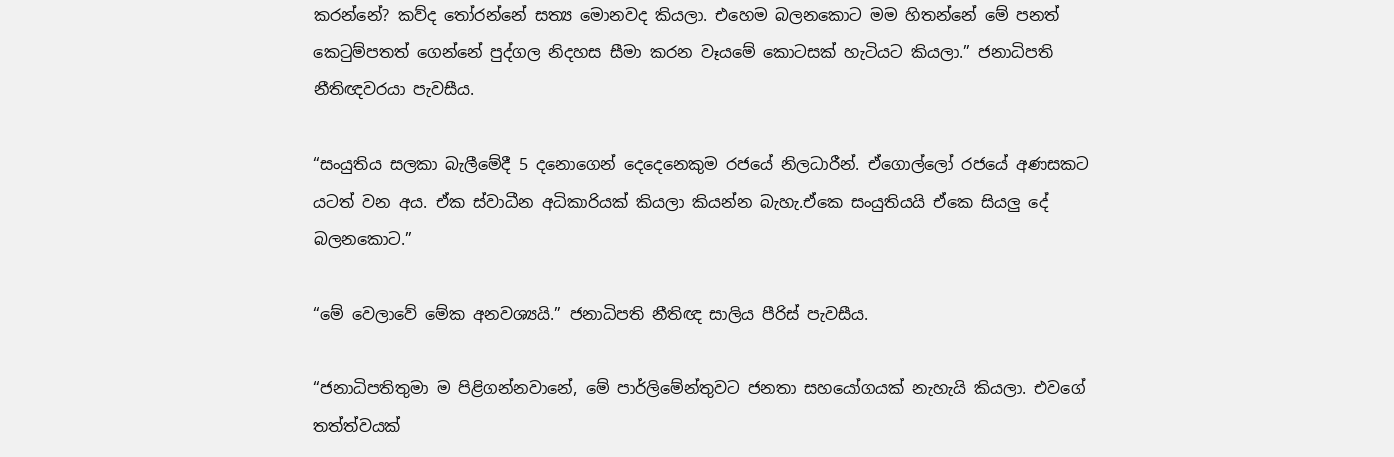කරන්නේ? කව්ද තෝරන්නේ සත්‍ය මොනවද කියලා. එහෙම බලනකොට මම හිතන්නේ මේ පනත් කෙටුම්පතත් ගෙන්නේ පුද්ගල නිදහස සීමා කරන වෑයමේ කොටසක් හැටියට කියලා.” ජනාධිපති නීතිඥවරයා පැවසීය.

“සංයුතිය සලකා බැලීමේදී 5 දනොගෙන් දෙදෙනෙකුම රජයේ නිලධාරීන්. ඒගොල්ලෝ රජයේ අණසකට යටත් වන අය. ඒක ස්වාධීන අධිකාරියක් කියලා කියන්න බැහැ.ඒකෙ සංයුතියයි ඒකෙ සියලු දේ බලනකොට.”

“මේ වෙලාවේ මේක අනවශ්‍යයි.” ජනාධිපති නීතිඥ සාලිය පීරිස් පැවසීය.

“ජනාධිපතිතුමා ම පිළිගන්නවානේ, මේ පාර්ලිමේන්තුවට ජනතා සහයෝගයක් නැහැයි කියලා. එවගේ තත්ත්වයක්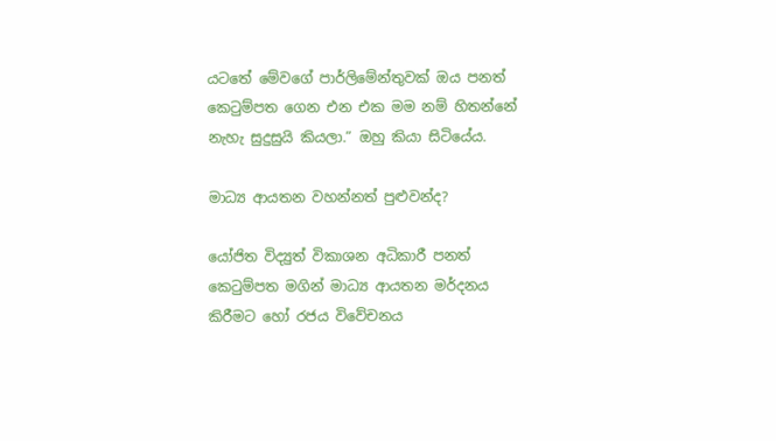යටතේ මේවගේ පාර්ලිමේන්තුවක් ඔය පනත් කෙටුම්පත ගෙන එන එක මම නම් හිතන්නේ නැහැ සුදුසුයි කියලා.” ඔහු කියා සිටියේය.

මාධ්‍ය ආයතන වහන්නත් පුළුවන්ද?

යෝජිත විද්‍යුත් විකාශන අධිකාරී පනත් කෙටුම්පත මගින් මාධ්‍ය ආයතන මර්දනය කිරීමට හෝ රජය විවේචනය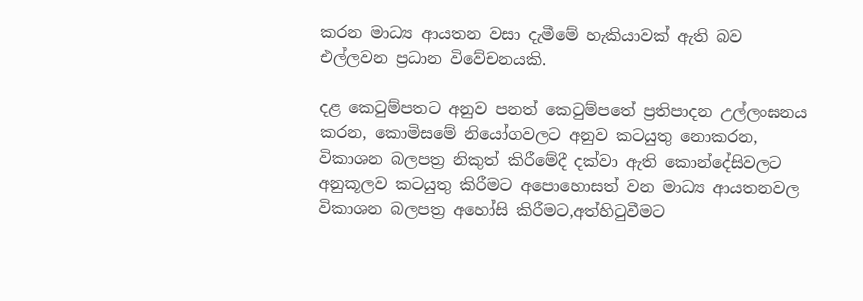කරන මාධ්‍ය ආයතන වසා දැමීමේ හැකියාවක් ඇති බව එල්ලවන ප්‍රධාන විවේචනයකි.

දළ කෙටුම්පතට අනුව පනත් කෙටුම්පතේ ප්‍රතිපාදන උල්ලංඝනය කරන, කොමිසමේ නියෝගවලට අනුව කටයුතු නොකරන, විකාශන බලපත්‍ර නිකුත් කිරීමේදී දක්වා ඇති කොන්දේසිවලට අනුකූලව කටයුතු කිරීමට අපොහොසත් වන මාධ්‍ය ආයතනවල විකාශන බලපත්‍ර අහෝසි කිරීමට,අත්හිටුවීමට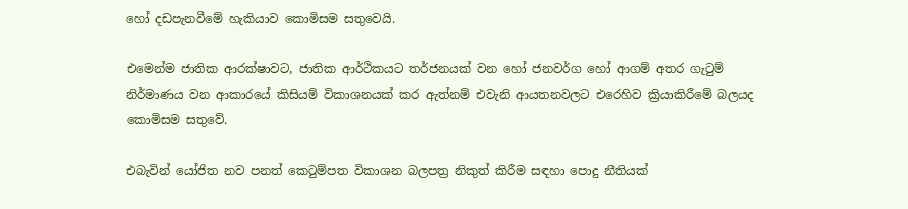හෝ දඩපැනවීමේ හැකියාව කොමිසම සතුවෙයි.

එමෙන්ම ජාතික ආරක්ෂාවට, ජාතික ආර්ථිකයට තර්ජනයක් වන හෝ ජනවර්ග හෝ ආගම් අතර ගැටුම් නිර්මාණය වන ආකාරයේ කිසියම් විකාශනයක් කර ඇත්නම් එවැනි ආයතනවලට එරෙහිව ක්‍රියාකිරීමේ බලයද කොමිසම සතුවේ.

එබැවින් යෝජිත නව පනත් කෙටුම්පත විකාශන බලපත්‍ර නිකුත් කිරීම සඳහා පොදු නීතියක්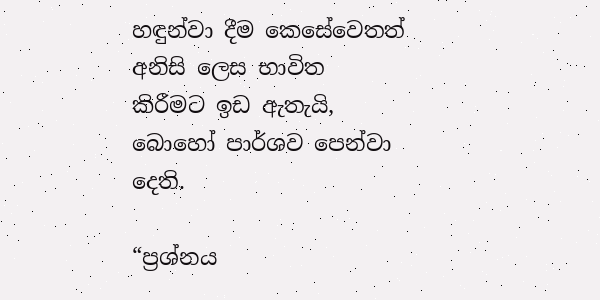හඳුන්වා දීම කෙසේවෙතත් අනිසි ලෙස භාවිත කිරීමට ඉඩ ඇතැයි, බොහෝ පාර්ශව පෙන්වා දෙති.

“ප්‍රශ්නය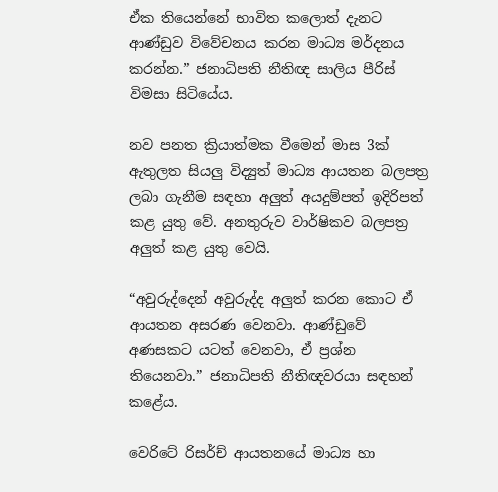ඒක තියෙන්නේ භාවිත කලොත් දැනට ආණ්ඩුව විවේචනය කරන මාධ්‍ය මර්දනය කරන්න.” ජනාධිපති නීතිඥ සාලිය පීරිස් විමසා සිටියේය.

නව පනත ක්‍රියාත්මක වීමෙන් මාස 3ක් ඇතුලත සියලු විද්‍යුත් මාධ්‍ය ආයතන බලපත්‍ර ලබා ගැනීම සඳහා අලුත් අයදුම්පත් ඉදිරිපත් කළ යුතු වේ. අනතුරුව වාර්ෂිකව බලපත්‍ර අලුත් කළ යුතු වෙයි.

“අවුරුද්දෙන් අවුරුද්ද අලුත් කරන කොට ඒ ආයතන අසරණ වෙනවා. ආණ්ඩුවේ අණසකට යටත් වෙනවා, ඒ ප්‍රශ්න තියෙනවා.” ජනාධිපති නීතිඥවරයා සඳහන් කළේය.

වෙරිටේ රිසර්ච් ආයතනයේ මාධ්‍ය හා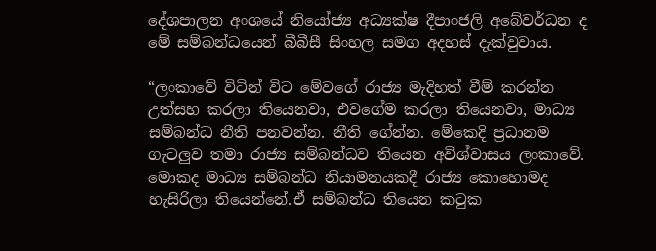දේශපාලන අංශයේ නියෝජ්‍ය අධ්‍යක්ෂ දීපාංජලි අබේවර්ධන ද මේ සම්බන්ධයෙන් බීබීසී සිංහල සමග අදහස් දැක්වුවාය.

“ලංකාවේ විටින් විට මේවගේ රාජ්‍ය මැදිහත් වීම් කරන්න උත්සහ කරලා තියෙනවා, එවගේම කරලා තියෙනවා, මාධ්‍ය සම්බන්ධ නීති පනවන්න. නීති ගේන්න. මේකෙදි ප්‍රධානම ගැටලුව තමා රාජ්‍ය සම්බන්ධව තියෙන අවිශ්වාසය ලංකාවේ. මොකද මාධ්‍ය සම්බන්ධ නියාමනයකදී රාජ්‍ය කොහොමද හැසිරිලා තියෙන්නේ.ඒ සම්බන්ධ තියෙන කටුක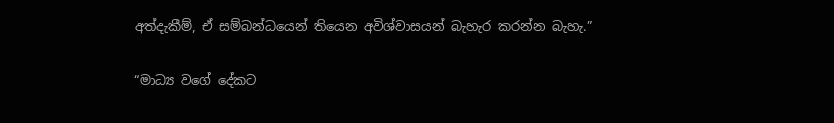අත්දැකීම්, ඒ සම්බන්ධයෙන් තියෙන අවිශ්වාසයන් බැහැර කරන්න බැහැ.”

“මාධ්‍ය වගේ දේකට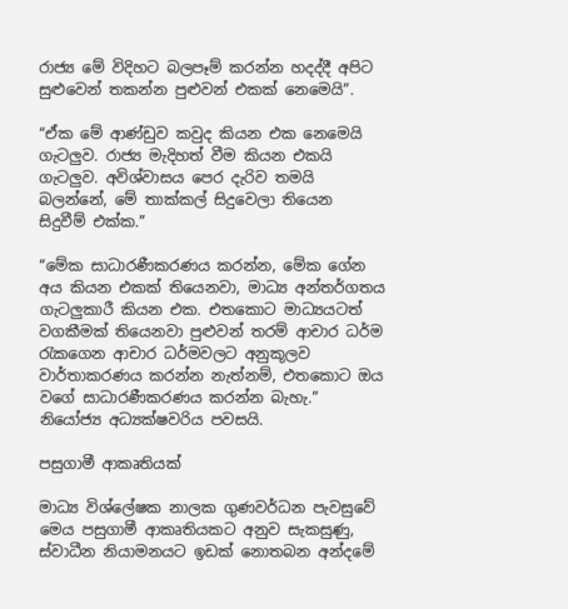රාජ්‍ය මේ විදිහට බලපෑම් කරන්න හදද්දී අපිට සුළුවෙන් තකන්න පුළුවන් එකක් නෙමෙයි”.

“ඒක මේ ආණ්ඩුව කවුද කියන එක නෙමෙයි ගැටලුව. රාජ්‍ය මැදිහත් වීම කියන එකයි ගැටලුව. අවිශ්වාසය පෙර දැරිව තමයි බලන්නේ, මේ තාක්කල් සිදුවෙලා තියෙන සිදුවීම් එක්ක.”

“මේක සාධාරණීකරණය කරන්න, මේක ගේන අය කියන එකක් තියෙනවා, මාධ්‍ය අන්තර්ගතය ගැටලුකාරී කියන එක. එතකොට මාධ්‍යයටත් වගකීමක් තියෙනවා පුළුවන් තරම් ආචාර ධර්ම රැකගෙන ආචාර ධර්මවලට අනුකූලව වාර්තාකරණය කරන්න නැත්නම්, එතකොට ඔය වගේ සාධාරණීකරණය කරන්න බැහැ.” නියෝජ්‍ය අධ්‍යක්ෂවරිය පවසයි.

පසුගාමී ආකෘතියක්

මාධ්‍ය විශ්ලේෂක නාලක ගුණවර්ධන පැවසුවේ මෙය පසුගාමී ආකෘතියකට අනුව සැකසුණු, ස්වාධීන නියාමනයට ඉඩක් නොතබන අන්දමේ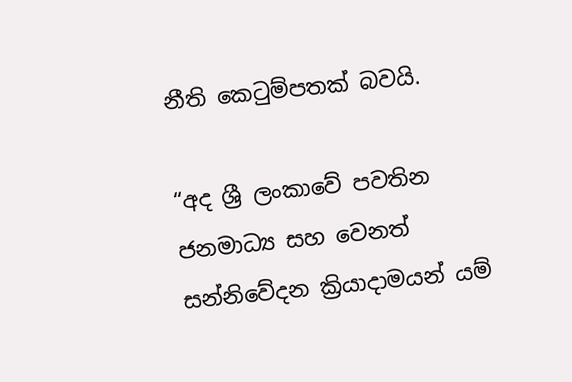නීති කෙටුම්පතක් බවයි.

“අද ශ්‍රී ලංකාවේ පවතින ජනමාධ්‍ය සහ වෙනත් සන්නිවේදන ක්‍රියාදාමයන් යම්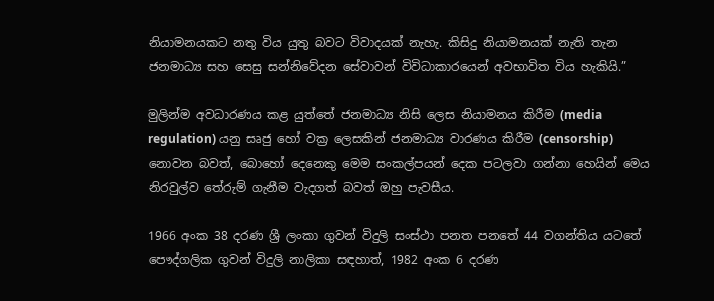නියාමනයකට නතු විය යුතු බවට විවාදයක් නැහැ. කිසිදු නියාමනයක් නැති තැන ජනමාධ්‍ය සහ සෙසු සන්නිවේදන සේවාවන් විවිධාකාරයෙන් අවභාවිත විය හැකියි.”

මුලින්ම අවධාරණය කළ යුත්තේ ජනමාධ්‍ය නිසි ලෙස නියාමනය කිරීම (media regulation) යනු සෘජු හෝ වක්‍ර ලෙසකින් ජනමාධ්‍ය වාරණය කිරීම (censorship) නොවන බවත්, බොහෝ දෙනෙකු මෙම සංකල්පයන් දෙක පටලවා ගන්නා හෙයින් මෙය නිරවුල්ව තේරුම් ගැනීම වැදගත් බවත් ඔහු පැවසීය.

1966 අංක 38 දරණ ශ්‍රී ලංකා ගුවන් විදුලි සංස්ථා පනත පනතේ 44 වගන්තිය යටතේ පෞද්ගලික ගුවන් විදුලි නාලිකා සඳහාත්, 1982 අංක 6 දරණ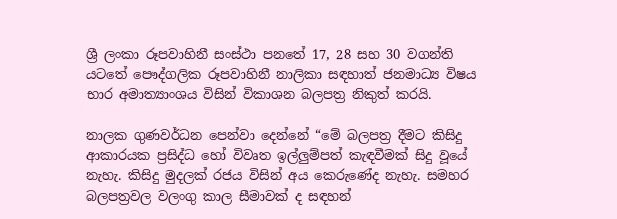ශ්‍රී ලංකා රූපවාහිනී සංස්ථා පනතේ 17, 28 සහ 30 වගන්ති යටතේ පෞද්ගලික රූපවාහිනී නාලිකා සඳහාත් ජනමාධ්‍ය විෂය භාර අමාත්‍යාංශය විසින් විකාශන බලපත්‍ර නිකුත් කරයි.

නාලක ගුණවර්ධන පෙන්වා දෙන්නේ “මේ බලපත්‍ර දීමට කිසිදු ආකාරයක ප්‍රසිද්ධ හෝ විවෘත ඉල්ලුම්පත් කැඳවීමක් සිදු වූයේ නැහැ. කිසිදු මුදලක් රජය විසින් අය කෙරුණේද නැහැ. සමහර බලපත්‍රවල වලංගු කාල සීමාවක් ද සඳහන්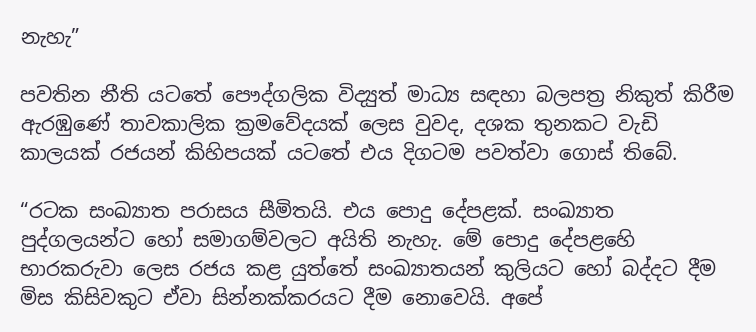නැහැ”

පවතින නීති යටතේ පෞද්ගලික විද්‍යුත් මාධ්‍ය සඳහා බලපත්‍ර නිකුත් කිරීම ඇරඹුණේ තාවකාලික ක්‍රමවේදයක් ලෙස වුවද, දශක තුනකට වැඩි කාලයක් රජයන් කිහිපයක් යටතේ එය දිගටම පවත්වා ගොස් තිබේ.

“රටක සංඛ්‍යාත පරාසය සීමිතයි. එය පොදු දේපළක්. සංඛ්‍යාත පුද්ගලයන්ට හෝ සමාගම්වලට අයිති නැහැ. මේ පොදු දේපළහෙි භාරකරුවා ලෙස රජය කළ යුත්තේ සංඛ්‍යාතයන් කුලියට හෝ බද්දට දීම මිස කිසිවකුට ඒවා සින්නක්කරයට දීම නොවෙයි. අපේ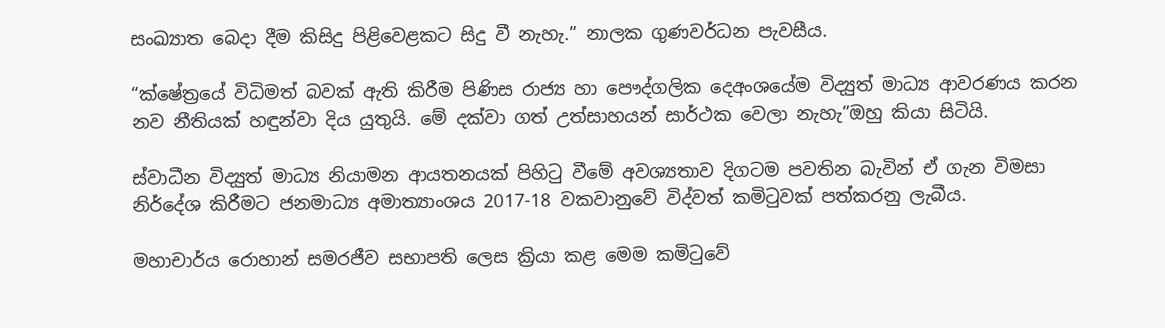සංඛ්‍යාත බෙදා දීම කිසිදු පිළිවෙළකට සිදු වී නැහැ.” නාලක ගුණවර්ධන පැවසීය.

“ක්ෂේත්‍රයේ විධිමත් බවක් ඇති කිරීම පිණිස රාජ්‍ය හා පෞද්ගලික දෙඅංශයේම විද්‍යුත් මාධ්‍ය ආවරණය කරන නව නීතියක් හඳුන්වා දිය යුතුයි. මේ දක්වා ගත් උත්සාහයන් සාර්ථක වෙලා නැහැ”ඔහු කියා සිටියි.

ස්වාධීන විද්‍යුත් මාධ්‍ය නියාමන ආයතනයක් පිහිටු වීමේ අවශ්‍යතාව දිගටම පවතින බැවින් ඒ ගැන විමසා නිර්දේශ කිරීමට ජනමාධ්‍ය අමාත්‍යාංශය 2017-18 වකවානුවේ විද්වත් කමිටුවක් පත්කරනු ලැබීය.

මහාචාර්ය රොහාන් සමරජීව සභාපති ලෙස ක්‍රියා කළ මෙම කමිටුවේ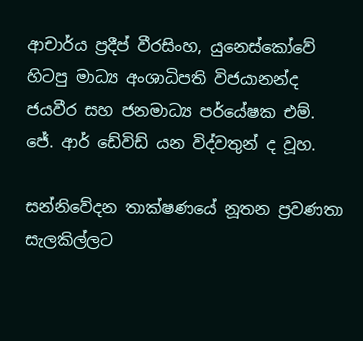ආචාර්ය ප්‍රදීප් වීරසිංහ, යුනෙස්කෝවේ හිටපු මාධ්‍ය අංශාධිපති විජයානන්ද ජයවීර සහ ජනමාධ්‍ය පර්යේෂක එම්. ජේ. ආර් ඩේවිඩ් යන විද්වතුන් ද වූහ.

සන්නිවේදන තාක්ෂණයේ නූතන ප්‍රවණතා සැලකිල්ලට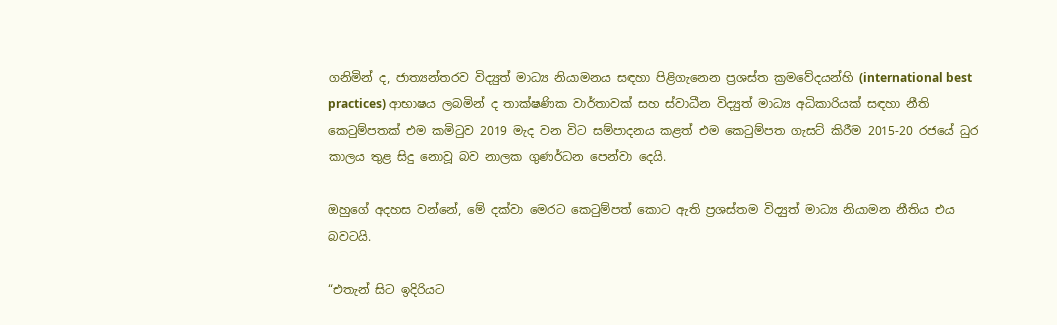ගනිමින් ද, ජාත්‍යන්තරව විද්‍යුත් මාධ්‍ය නියාමනය සඳහා පිළිගැනෙන ප්‍රශස්ත ක්‍රමවේදයන්හි (international best practices) ආභාෂය ලබමින් ද තාක්ෂණික වාර්තාවක් සහ ස්වාධීන විද්‍යුත් මාධ්‍ය අධිකාරියක් සඳහා නීති කෙටුම්පතක් එම කමිටුව 2019 මැද වන විට සම්පාදනය කළත් එම කෙටුම්පත ගැසට් කිරීම 2015-20 රජයේ ධුර කාලය තුළ සිදු නොවූ බව නාලක ගුණර්ධන පෙන්වා දෙයි.

ඔහුගේ අදහස වන්නේ, මේ දක්වා මෙරට කෙටුම්පත් කොට ඇති ප්‍රශස්තම විද්‍යුත් මාධ්‍ය නියාමන නීතිය එය බවටයි.

“එතැන් සිට ඉදිරියට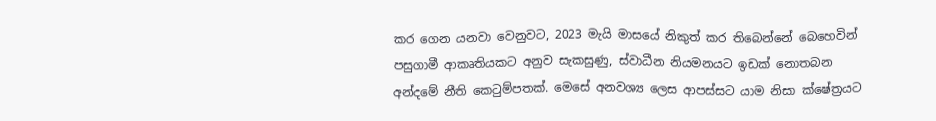කර ගෙන යනවා වෙනුවට, 2023 මැයි මාසයේ නිකුත් කර තිබෙන්නේ බෙහෙවින් පසුගාමී ආකෘතියකට අනුව සැකසුණු, ස්වාධීන නියමනයට ඉඩක් නොතබන අන්දමේ නීති කෙටුම්පතක්. මෙසේ අනවශ්‍ය ලෙස ආපස්සට යාම නිසා ක්ෂේත්‍රයට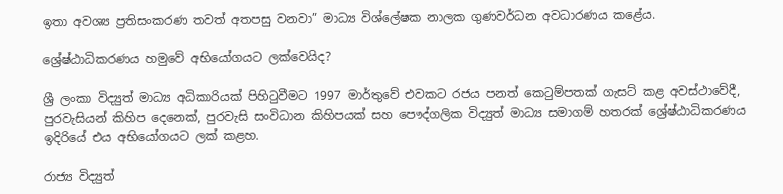ඉතා අවශ්‍ය ප්‍රතිසංකරණ තවත් අතපසු වනවා” මාධ්‍ය විශ්ලේෂක නාලක ගුණවර්ධන අවධාරණය කළේය.

ශ්‍රේෂ්ඨාධිකරණය හමුවේ අභියෝගයට ලක්වෙයිද?

ශ්‍රී ලංකා විද්‍යුත් මාධ්‍ය අධිකාරියක් පිහිටුවීමට 1997 මාර්තුවේ එවකට රජය පනත් කෙටුම්පතක් ගැසට් කළ අවස්ථාවේදී, පුරවැසියන් කිහිප දෙනෙක්, පුරවැසි සංවිධාන කිහිපයක් සහ පෞද්ගලික විද්‍යුත් මාධ්‍ය සමාගම් හතරක් ශ්‍රේෂ්ඨාධිකරණය ඉදිරියේ එය අභියෝගයට ලක් කළහ.

රාජ්‍ය විද්‍යුත්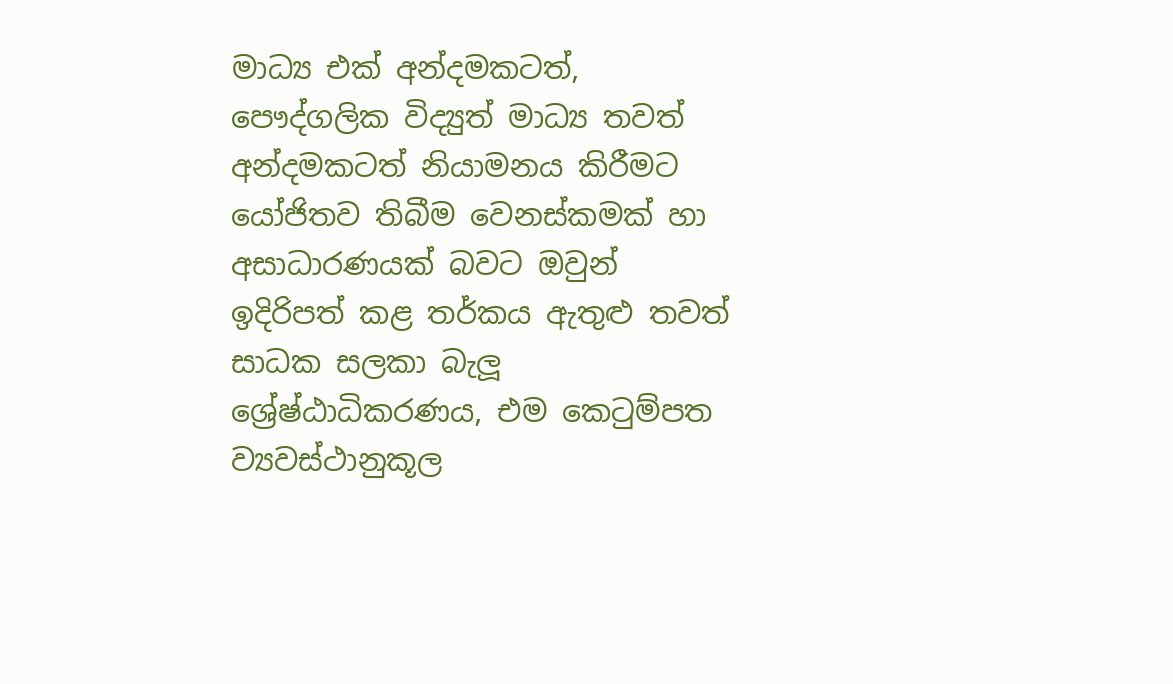මාධ්‍ය එක් අන්දමකටත්, පෞද්ගලික විද්‍යුත් මාධ්‍ය තවත් අන්දමකටත් නියාමනය කිරීමට යෝජිතව තිබීම වෙනස්කමක් හා අසාධාරණයක් බවට ඔවුන් ඉදිරිපත් කළ තර්කය ඇතුළු තවත් සාධක සලකා බැලූ ශ්‍රේෂ්ඨාධිකරණය, එම කෙටුම්පත ව්‍යවස්ථානුකූල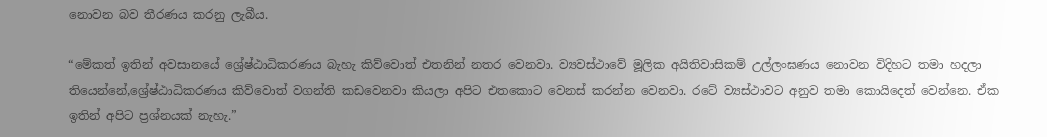නොවන බව තීරණය කරනු ලැබීය.

“මේකත් ඉතින් අවසානයේ ශ්‍රේෂ්ඨාධිකරණය බැහැ කිව්වොත් එතනින් නතර වෙනවා. ව්‍යවස්ථාවේ මූලික අයිතිවාසිකම් උල්ලංඝණය නොවන විදිහට තමා හදලා තියෙන්නේ,ශ්‍රේෂ්ඨාධිකරණය කිව්වොත් වගන්ති කඩවෙනවා කියලා අපිට එතකොට වෙනස් කරන්න වෙනවා. රටේ ව්‍යස්ථාවට අනුව තමා කොයිදෙත් වෙන්නෙ. ඒක ඉතින් අපිට ප්‍රශ්නයක් නැහැ.”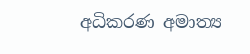අධිකරණ අමාත්‍ය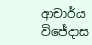ආචාර්ය විජේදාස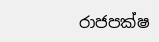රාජපක්ෂ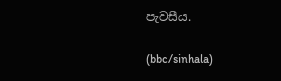පැවසීය.

(bbc/sinhala)